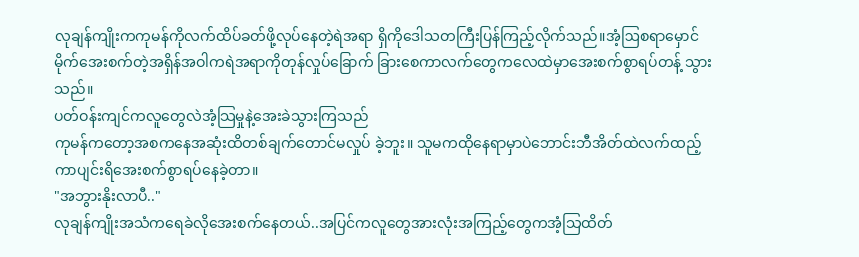လုချန်ကျိုးကကုမန်ကိုလက်ထိပ်ခတ်ဖို့လုပ်နေတဲ့ရဲအရာ ရှိကိုဒေါသတကြီးပြန်ကြည့်လိုက်သည်။အံ့ဩစရာမှောင် မိုက်အေးစက်တဲ့အရှိန်အဝါကရဲအရာကိုတုန်လှုပ်ခြောက် ခြားစေကာလက်တွေကလေထဲမှာအေးစက်စွာရပ်တန့် သွားသည်။
ပတ်ဝန်းကျင်ကလူတွေလဲအံ့သြမှုနဲ့အေးခဲသွားကြသည်
ကုမန်ကတော့အစကနေအဆုံးထိတစ်ချက်တောင်မလှုပ် ခဲ့ဘူး။ သူမကထိုနေရာမှာပဲဘောင်းဘီအိတ်ထဲလက်ထည့် ကာပျင်းရိအေးစက်စွာရပ်နေခဲ့တာ။
"အဘွားနိုးလာပီ.."
လုချန်ကျိုးအသံကရေခဲလိုအေးစက်နေတယ်..အပြင်ကလူတွေအားလုံးအကြည့်တွေကအံ့သြထိတ်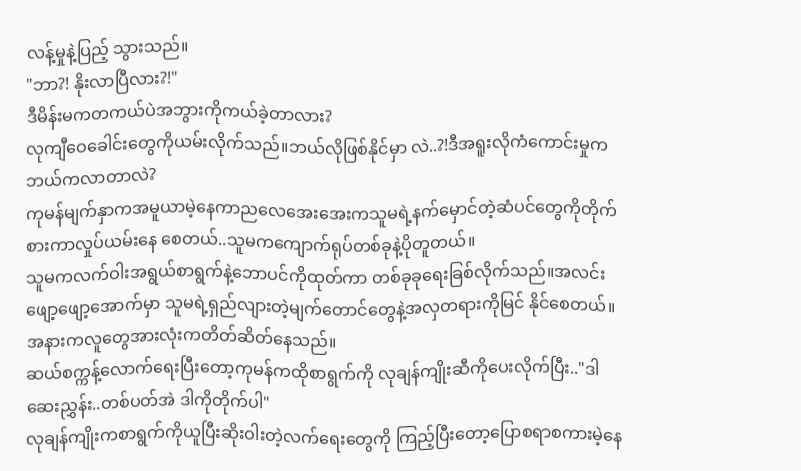လန့်မှုနဲ့ပြည့် သွားသည်။
"ဘာ?! နိုးလာပြီလား?!"
ဒီမိန်းမကတကယ်ပဲအဘွားကိုကယ်ခဲ့တာလား?
လုကျီဝေခေါင်းတွေကိုယမ်းလိုက်သည်။ဘယ်လိုဖြစ်နိုင်မှာ လဲ..?!ဒီအရူးလိုကံကောင်းမှုကဘယ်ကလာတာလဲ?
ကုမန်မျက်နှာကအမူယာမဲ့နေကာညလေအေးအေးကသူမရဲ့နက်မှောင်တဲ့ဆံပင်တွေကိုတိုက်စားကာလှုပ်ယမ်းနေ စေတယ်..သူမကကျောက်ရုပ်တစ်ခုနဲ့ပိုတူတယ်။
သူမကလက်ဝါးအရွယ်စာရွက်နဲ့ဘောပင်ကိုထုတ်ကာ တစ်ခုခုရေးခြစ်လိုက်သည်။အလင်းဖျော့ဖျော့အောက်မှာ သူမရဲ့ရှည်လျားတဲ့မျက်တောင်တွေနဲ့အလှတရားကိုမြင် နိုင်စေတယ်။
အနားကလူတွေအားလုံးကတိတ်ဆိတ်နေသည်။
ဆယ်စက္ကန့်လောက်ရေးပြီးတော့ကုမန်ကထိုစာရွက်ကို လုချန်ကျိုးဆီကိုပေးလိုက်ပြီး.."ဒါဆေးညွှန်း..တစ်ပတ်အဲ ဒါကိုတိုက်ပါ"
လုချန်ကျိုးကစာရွက်ကိုယူပြီးဆိုးဝါးတဲ့လက်ရေးတွေကို ကြည့်ပြီးတော့ပြောစရာစကားမဲ့နေ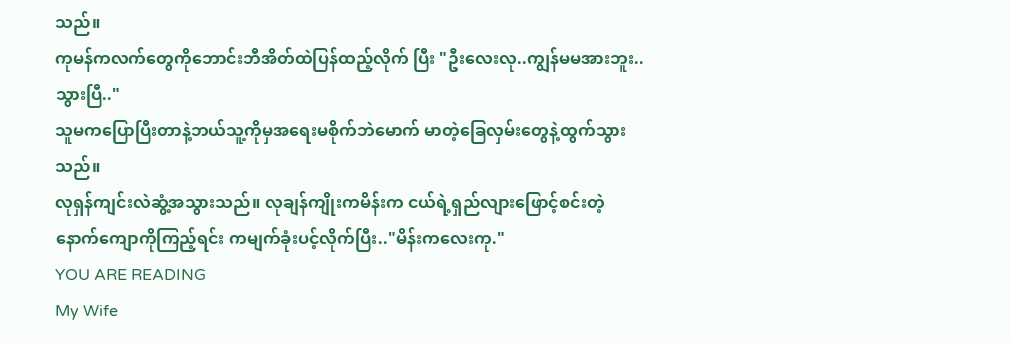သည်။
ကုမန်ကလက်တွေကိုဘောင်းဘီအိတ်ထဲပြန်ထည့်လိုက် ပြီး "ဦးလေးလု..ကျွန်မမအားဘူး..သွားပြီ.."
သူမကပြောပြီးတာနဲ့ဘယ်သူ့ကိုမှအရေးမစိုက်ဘဲမောက် မာတဲ့ခြေလှမ်းတွေနဲ့ထွက်သွားသည်။
လုရှန်ကျင်းလဲဆွံ့အသွားသည်။ လုချန်ကျိုးကမိန်းက ငယ်ရဲ့ရှည်လျားဖြောင့်စင်းတဲ့နောက်ကျောကိုကြည့်ရင်း ကမျက်ခုံးပင့်လိုက်ပြီး.."မိန်းကလေးကု."
YOU ARE READING
My Wife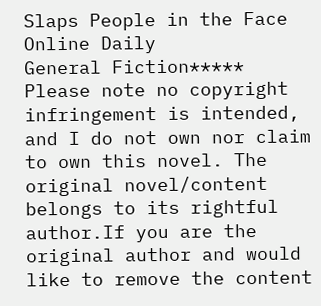Slaps People in the Face Online Daily
General Fiction***** Please note no copyright infringement is intended, and I do not own nor claim to own this novel. The original novel/content belongs to its rightful author.If you are the original author and would like to remove the content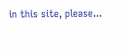in this site, please...